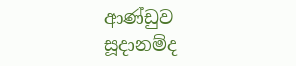ආණ්ඩුව සූදානම්ද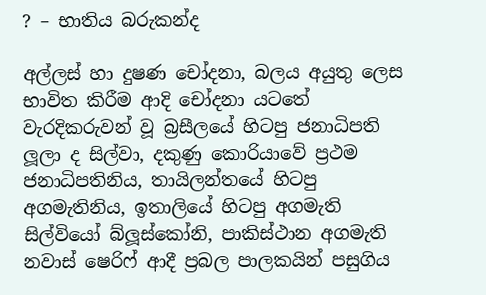? – භාතිය බරුකන්ද

අල්ලස් හා දුෂණ චෝදනා, බලය අයුතු ලෙස භාවිත කිරීම ආදි චෝදනා යටතේ වැරදිකරුවන් වූ බ්‍රසීලයේ හිටපු ජනාධිපති ලූලා ද සිල්වා, දකුණු කොරියාවේ ප්‍රථම ජනාධිපතිනිය, තායිලන්තයේ හිටපු අගමැතිනිය, ඉතාලියේ හිටපු අගමැති සිල්වියෝ බ්ලූස්කෝනි, පාකිස්ථාන අගමැති නවාස් ෂෙරිෆ් ආදී ප්‍රබල පාලකයින් පසුගිය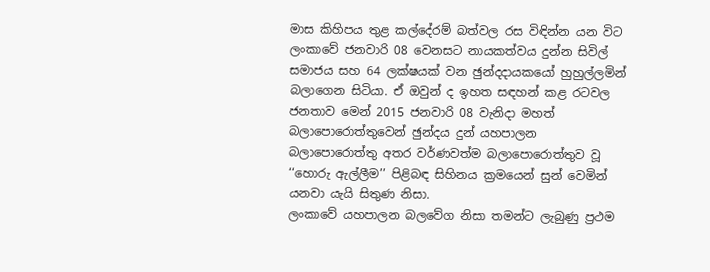මාස කිහිපය තුළ කල්දේරම් බත්වල රස විඳින්න යන විට ලංකාවේ ජනවාරි 08 වෙනසට නායකත්වය දුන්න සිවිල් සමාජය සහ 64 ලක්ෂයක් වන ඡුන්දදායකයෝ හුහුල්ලමින් බලාගෙන සිටියා. ඒ ඔවුන් ද ඉහත සඳහන් කළ රටවල ජනතාව මෙන් 2015 ජනවාරි 08 වැනිදා මහත් බලාපොරොත්තුවෙන් ඡුන්දය දුන් යහපාලන බලාපොරොත්තු අතර වර්ණවත්ම බලාපොරොත්තුව වූ ‘‘හොරු ඇල්ලීම’’ පිළිබඳ සිහිනය ක්‍රමයෙන් සුන් වෙමින් යනවා යැයි සිතුණ නිසා.
ලංකාවේ යහපාලන බලවේග නිසා තමන්ට ලැබුණු ප්‍රථම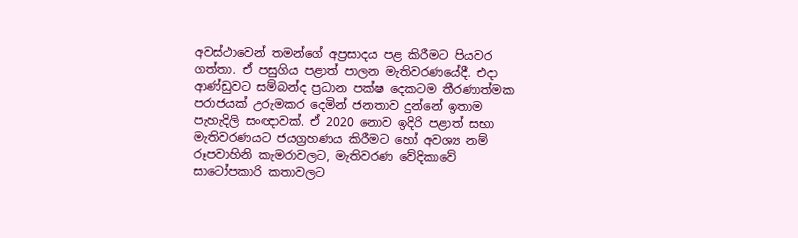අවස්ථාවෙන් තමන්ගේ අප්‍රසාදය පළ කිරීමට පියවර ගත්තා. ඒ පසුගිය පළාත් පාලන මැතිවරණයේදී. එදා ආණ්ඩුවට සම්බන්ද ප්‍රධාන පක්ෂ දෙකටම තීරණාත්මක පරාජයක් උරුමකර දෙමින් ජනතාව දුන්නේ ඉතාම පැහැදිලි සංඥාවක්. ඒ 2020 නොව ඉදිරි පළාත් සභා මැතිවරණයට ජයග්‍රහණය කිරීමට හෝ අවශ්‍ය නම් රූපවාහිනි කැමරාවලට, මැතිවරණ වේදිකාවේ සාටෝපකාරි කතාවලට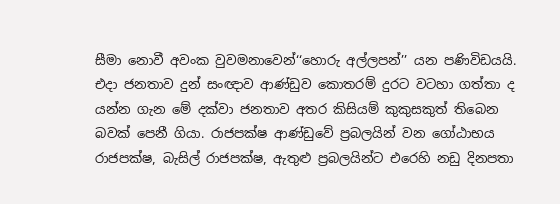සීමා නොවී අවංක වුවමනාවෙන්‘‘හොරු අල්ලපන්’’ යන පණිවිඩයයි.
එදා ජනතාව දුන් සංඥාව ආණ්ඩුව කොතරම් දුරට වටහා ගත්තා ද යන්න ගැන මේ දක්වා ජනතාව අතර කිසියම් කුකුසකුත් තිබෙන බවක් පෙනී ගියා. රාජපක්ෂ ආණ්ඩුවේ ප්‍රබලයින් වන ගෝඨාභය රාජපක්ෂ, බැසිල් රාජපක්ෂ, ඇතුළු ප්‍රබලයින්ට එරෙහි නඩු දිනපතා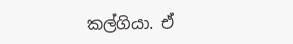කල්ගියා. ඒ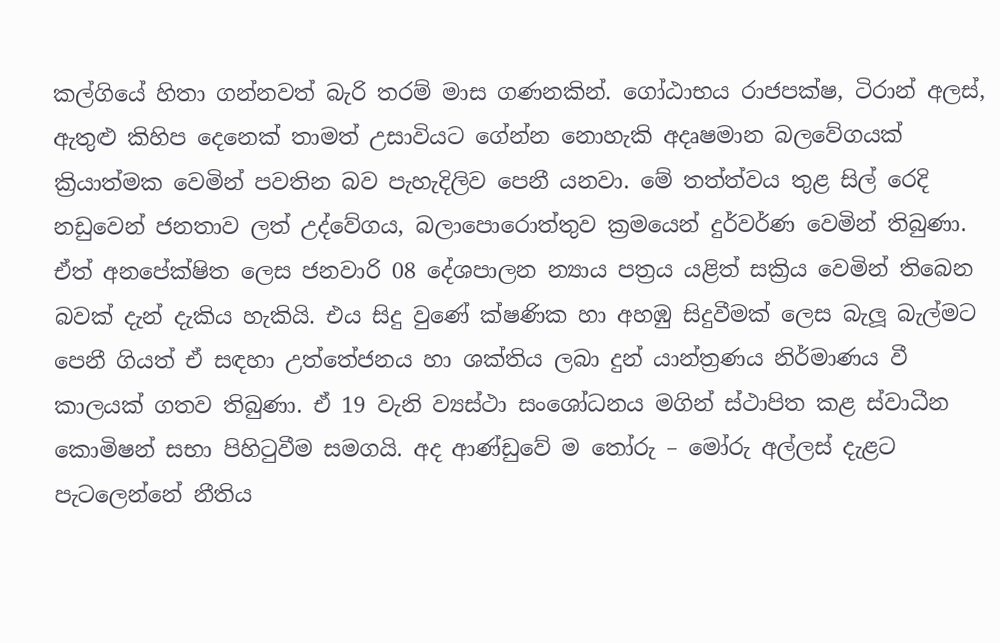කල්ගියේ හිතා ගන්නවත් බැරි තරම් මාස ගණනකින්. ගෝඨාභය රාජපක්ෂ, ටිරාන් අලස්, ඇතුළු කිහිප දෙනෙක් තාමත් උසාවියට ගේන්න නොහැකි අදෘෂමාන බලවේගයක් ක්‍රියාත්මක වෙමින් පවතින බව පැහැදිලිව පෙනී යනවා. මේ තත්ත්වය තුළ සිල් රෙදි නඩුවෙන් ජනතාව ලත් උද්වේගය, බලාපොරොත්තුව ක්‍රමයෙන් දුර්වර්ණ වෙමින් තිබුණා.
ඒත් අනපේක්ෂිත ලෙස ජනවාරි 08 දේශපාලන න්‍යාය පත්‍රය යළිත් සක්‍රිය වෙමින් තිබෙන බවක් දැන් දැකිය හැකියි. එය සිදු වුණේ ක්ෂණික හා අහඹු සිදුවීමක් ලෙස බැලූ බැල්මට පෙනී ගියත් ඒ සඳහා උත්තේජනය හා ශක්තිය ලබා දුන් යාන්ත්‍රණය නිර්මාණය වී කාලයක් ගතව තිබුණා. ඒ 19 වැනි ව්‍යස්ථා සංශෝධනය මගින් ස්ථාපිත කළ ස්වාධීන කොමිෂන් සභා පිහිටුවීම සමගයි. අද ආණ්ඩුවේ ම තෝරු – මෝරු අල්ලස් දැළට පැටලෙන්නේ නීතිය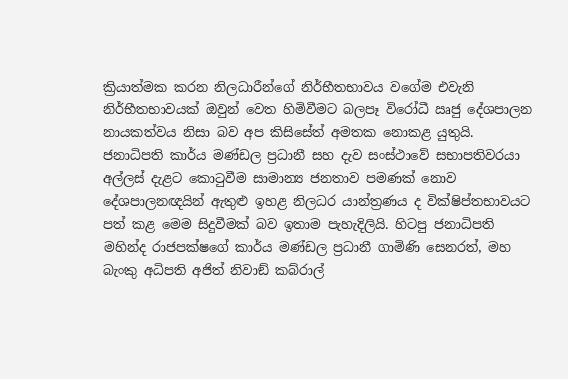ක්‍රියාත්මක කරන නිලධාරීන්ගේ නිර්භීතභාවය වගේම එවැනි නිර්භීතභාවයක් ඔවුන් වෙත හිමිවීමට බලපෑ විරෝධී ඍජු දේශපාලන නායකත්වය නිසා බව අප කිසිසේත් අමතක නොකළ යුතුයි.
ජනාධිපති කාර්ය මණ්ඩල ප්‍රධානී සහ දැව සංස්ථාවේ සභාපතිවරයා අල්ලස් දැළට කොටුවීම සාමාන්‍ය ජනතාව පමණක් නොව දේශපාලනඥයින් ඇතුළු ඉහළ නිලධර යාන්ත්‍රණය ද වික්ෂිප්තභාවයට පත් කළ මෙම සිදුවීමක් බව ඉතාම පැහැදිලියි. හිටපු ජනාධිපති මහින්ද රාජපක්ෂගේ කාර්ය මණ්ඩල ප්‍රධානී ගාමිණි සෙනරත්, මහ බැංකු අධිපති අජිත් නිවාඞ් කබ්රාල්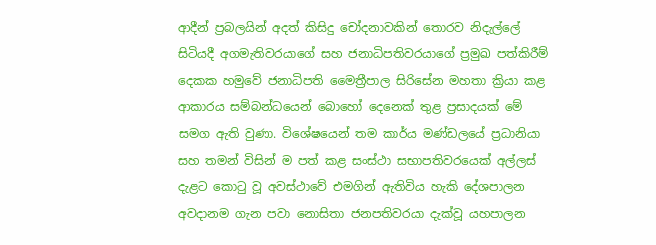ආදීන් ප්‍රබලයින් අදත් කිසිදු චෝදනාවකින් තොරව නිදැල්ලේ සිටියදී අගමැතිවරයාගේ සහ ජනාධිපතිවරයාගේ ප්‍රමුඛ පත්කිරීම් දෙකක හමුවේ ජනාධිපති මෛත්‍රීපාල සිරිසේන මහතා ක්‍රියා කළ ආකාරය සම්බන්ධයෙන් බොහෝ දෙනෙක් තුළ ප්‍රසාදයක් මේ සමග ඇති වුණා. විශේෂයෙන් තම කාර්ය මණ්ඩලයේ ප්‍රධානියා සහ තමන් විසින් ම පත් කළ සංස්ථා සභාපතිවරයෙක් අල්ලස් දැළට කොටු වූ අවස්ථාවේ එමගින් ඇතිවිය හැකි දේශපාලන අවදානම ගැන පවා නොසිතා ජනපතිවරයා දැක්වූ යහපාලන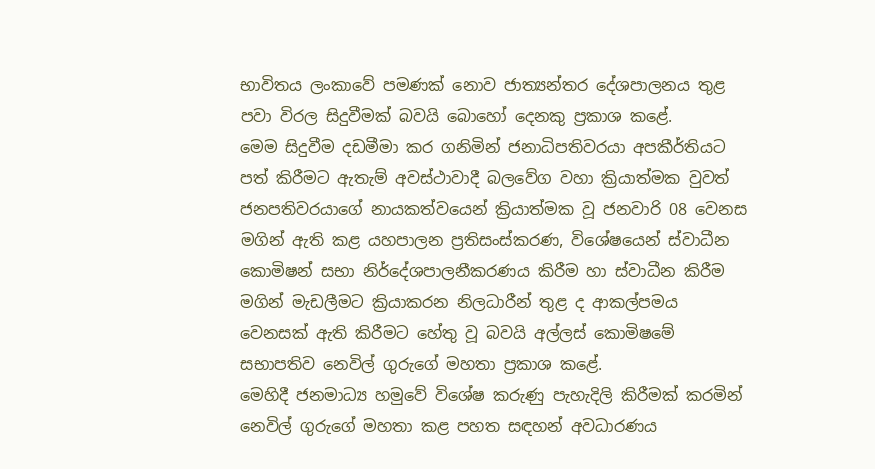භාවිතය ලංකාවේ පමණක් නොව ජාත්‍යන්තර දේශපාලනය තුළ පවා විරල සිදුවීමක් බවයි බොහෝ දෙනකු ප්‍රකාශ කළේ.
මෙම සිදුවීම දඩමීමා කර ගනිමින් ජනාධිපතිවරයා අපකීර්තියට පත් කිරීමට ඇතැම් අවස්ථාවාදී බලවේග වහා ක්‍රියාත්මක වුවත් ජනපතිවරයාගේ නායකත්වයෙන් ක්‍රියාත්මක වූ ජනවාරි 08 වෙනස මගින් ඇති කළ යහපාලන ප්‍රතිසංස්කරණ, විශේෂයෙන් ස්වාධීන කොමිෂන් සභා නිර්දේශපාලනීකරණය කිරීම හා ස්වාධීන කිරීම මගින් මැඩලීමට ක්‍රියාකරන නිලධාරීන් තුළ ද ආකල්පමය වෙනසක් ඇති කිරීමට හේතු වූ බවයි අල්ලස් කොමිෂමේ සභාපතිව නෙවිල් ගුරුගේ මහතා ප්‍රකාශ කළේ.
මෙහිදී ජනමාධ්‍ය හමුවේ විශේෂ කරුණු පැහැදිලි කිරීමක් කරමින් නෙවිල් ගුරුගේ මහතා කළ පහත සඳහන් අවධාරණය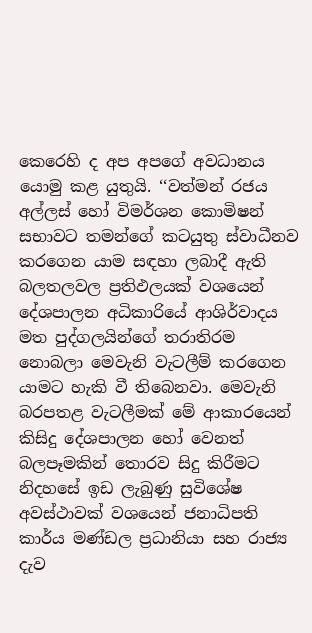කෙරෙහි ද අප අපගේ අවධානය යොමු කළ යුතුයි. ‘‘වත්මන් රජය අල්ලස් හෝ විමර්ශන කොමිෂන් සභාවට තමන්ගේ කටයුතු ස්වාධීනව කරගෙන යාම සඳහා ලබාදී ඇති බලතලවල ප්‍රතිඵලයක් වශයෙන් දේශපාලන අධිකාරියේ ආශිර්වාදය මත පුද්ගලයින්ගේ තරාතිරම නොබලා මෙවැනි වැටලීම් කරගෙන යාමට හැකි වී තිබෙනවා. මෙවැනි බරපතළ වැටලීමක් මේ ආකාරයෙන් කිසිදු දේශපාලන හෝ වෙනත් බලපෑමකින් තොරව සිදු කිරීමට නිදහසේ ඉඩ ලැබුණු සුවිශේෂ අවස්ථාවක් වශයෙන් ජනාධිපති කාර්ය මණ්ඩල ප්‍රධානියා සහ රාජ්‍ය දැව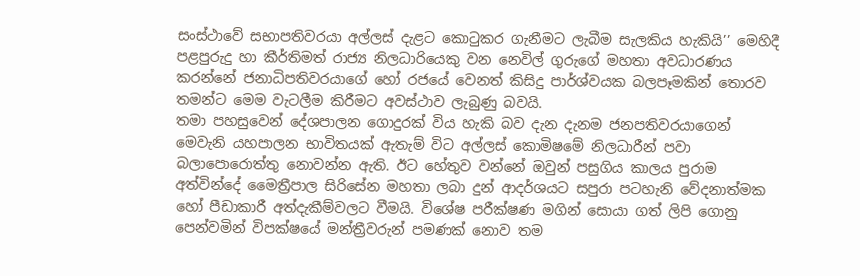සංස්ථාවේ සභාපතිවරයා අල්ලස් දැළට කොටුකර ගැනීමට ලැබීම සැලකිය හැකියි’’ මෙහිදී පළපුරුදු හා කීර්තිමත් රාජ්‍ය නිලධාරියෙකු වන නෙවිල් ගුරුගේ මහතා අවධාරණය කරන්නේ ජනාධිපතිවරයාගේ හෝ රජයේ වෙනත් කිසිදු පාර්ශ්වයක බලපෑමකින් තොරව තමන්ට මෙම වැටලීම කිරීමට අවස්ථාව ලැබුණු බවයි.
තමා පහසුවෙන් දේශපාලන ගොදුරක් විය හැකි බව දැන දැනම ජනපතිවරයාගෙන් මෙවැනි යහපාලන භාවිතයක් ඇතැම් විට අල්ලස් කොමිෂමේ නිලධාරීන් පවා බලාපොරොත්තු නොවන්න ඇති. ඊට හේතුව වන්නේ ඔවුන් පසුගිය කාලය පුරාම අත්වින්දේ මෛත්‍රීපාල සිරිසේන මහතා ලබා දුන් ආදර්ශයට සපුරා පටහැනි වේදනාත්මක හෝ පීඩාකාරී අත්දැකීම්වලට වීමයි. විශේෂ පරීක්ෂණ මගින් සොයා ගත් ලිපි ගොනු පෙන්වමින් විපක්ෂයේ මන්ත්‍රීවරුන් පමණක් නොව තම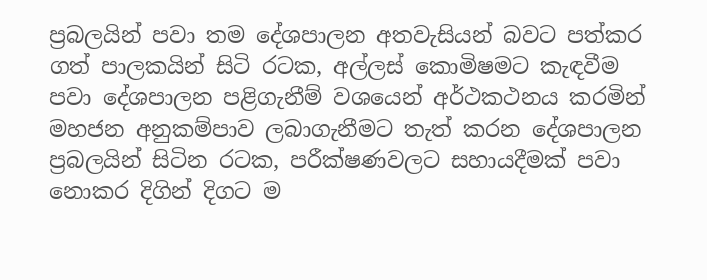ප්‍රබලයින් පවා තම දේශපාලන අතවැසියන් බවට පත්කර ගත් පාලකයින් සිටි රටක, අල්ලස් කොමිෂමට කැඳවීම පවා දේශපාලන පළිගැනීම් වශයෙන් අර්ථකථනය කරමින් මහජන අනුකම්පාව ලබාගැනීමට තැත් කරන දේශපාලන ප්‍රබලයින් සිටින රටක, පරීක්ෂණවලට සහායදීමක් පවා නොකර දිගින් දිගට ම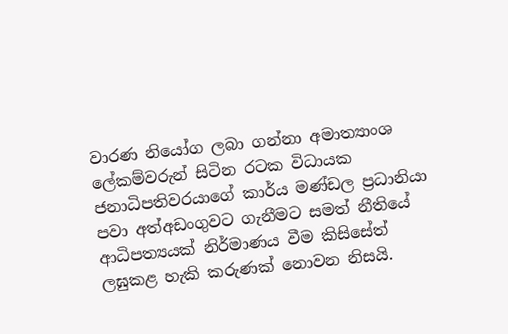වාරණ නියෝග ලබා ගන්නා අමාත්‍යාංශ ලේකම්වරුන් සිටින රටක විධායක ජනාධිපතිවරයාගේ කාර්ය මණ්ඩල ප්‍රධානියා පවා අත්අඩංගුවට ගැනීමට සමත් නීතියේ ආධිපත්‍යයක් නිර්මාණය වීම කිසිසේත් ලඝුකළ හැකි කරුණක් නොවන නිසයි.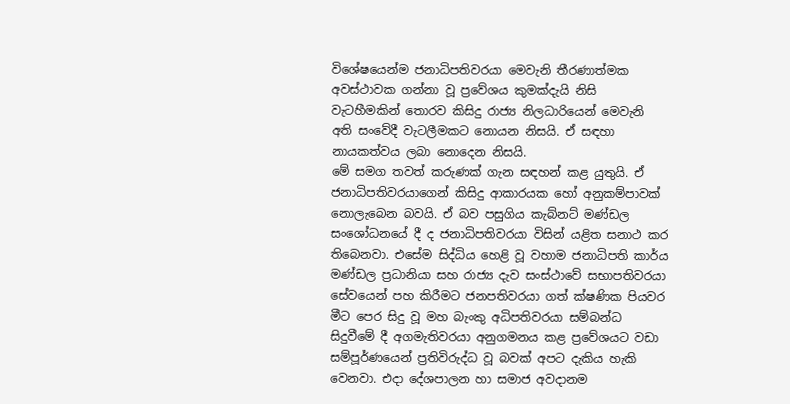විශේෂයෙන්ම ජනාධිපතිවරයා මෙවැනි තීරණාත්මක අවස්ථාවක ගන්නා වූ ප්‍රවේශය කුමක්දැයි නිසි වැටහීමකින් තොරව කිසිදු රාජ්‍ය නිලධාරියෙන් මෙවැනි අති සංවේදී වැටලීමකට නොයන නිසයි. ඒ සඳහා නායකත්වය ලබා නොදෙන නිසයි.
මේ සමග තවත් කරුණක් ගැන සඳහන් කළ යුතුයි. ඒ ජනාධිපතිවරයාගෙන් කිසිදු ආකාරයක හෝ අනුකම්පාවක් නොලැබෙන බවයි. ඒ බව පසුගිය කැබ්නට් මණ්ඩල සංශෝධනයේ දී ද ජනාධිපතිවරයා විසින් යළිත සනාථ කර තිබෙනවා. එසේම සිද්ධිය හෙළි වූ වහාම ජනාධිපති කාර්ය මණ්ඩල ප්‍රධානියා සහ රාජ්‍ය දැව සංස්ථාවේ සභාපතිවරයා සේවයෙන් පහ කිරීමට ජනපතිවරයා ගත් ක්ෂණික පියවර මීට පෙර සිදු වූ මහ බැංකු අධිපතිවරයා සම්බන්ධ සිදුවීමේ දී අගමැතිවරයා අනුගමනය කළ ප්‍රවේශයට වඩා සම්පූර්ණයෙන් ප්‍රතිවිරුද්ධ වූ බවක් අපට දැකිය හැකි වෙනවා. එදා දේශපාලන හා සමාජ අවදානම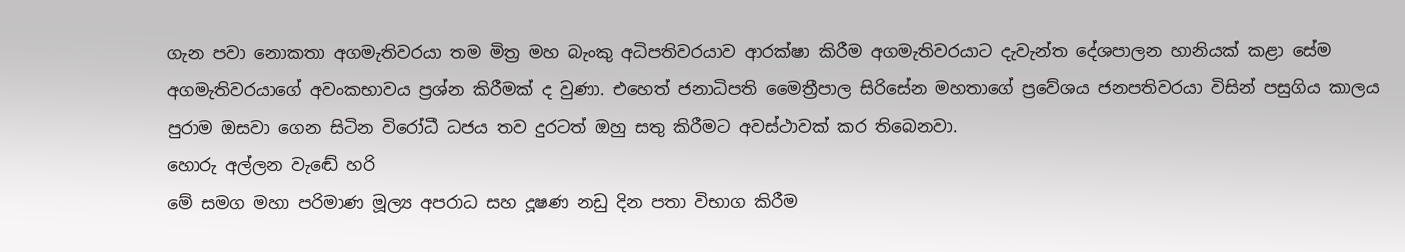ගැන පවා නොකතා අගමැතිවරයා තම මිත්‍ර මහ බැංකු අධිපතිවරයාව ආරක්ෂා කිරීම අගමැතිවරයාට දැවැන්ත දේශපාලන හානියක් කළා සේම අගමැතිවරයාගේ අවංකභාවය ප්‍රශ්න කිරීමක් ද වුණා. එහෙත් ජනාධිපති මෛත්‍රීපාල සිරිසේන මහතාගේ ප්‍රවේශය ජනපතිවරයා විසින් පසුගිය කාලය පුරාම ඔසවා ගෙන සිටින විරෝධී ධජය තව දුරටත් ඔහු සතු කිරීමට අවස්ථාවක් කර තිබෙනවා.
හොරු අල්ලන වැඬේ හරි
මේ සමග මහා පරිමාණ මූල්‍ය අපරාධ සහ දූෂණ නඩු දින පතා විභාග කිරීම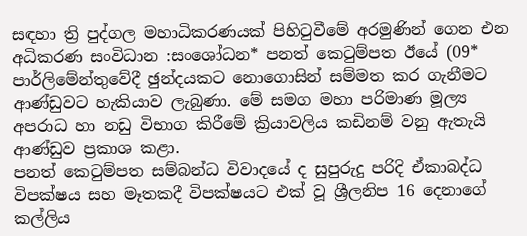සඳහා ත්‍රි පුද්ගල මහාධිකරණයක් පිහිටුවීමේ අරමුණින් ගෙන එන අධිකරණ සංවිධාන :සංශෝධන* පනත් කෙටුම්පත ඊයේ (09* පාර්ලිමේන්තුවේදී ඡුන්දයකට නොගොසින් සම්මත කර ගැනීමට ආණ්ඩුවට හැකියාව ලැබුණා. මේ සමග මහා පරිමාණ මූල්‍ය අපරාධ හා නඩු විභාග කිරීමේ ක්‍රියාවලිය කඩිනම් වනු ඇතැයි ආණ්ඩුව ප්‍රකාශ කළා.
පනත් කෙටුම්පත සම්බන්ධ විවාදයේ ද සුපුරුදු පරිදි ඒකාබද්ධ විපක්ෂය සහ මෑතකදී විපක්ෂයට එක් වූ ශ්‍රීලනිප 16 දෙනාගේ කල්ලිය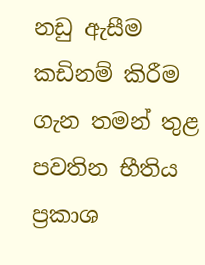නඩු ඇසීම කඩිනම් කිරීම ගැන තමන් තුළ පවතින භීතිය ප්‍රකාශ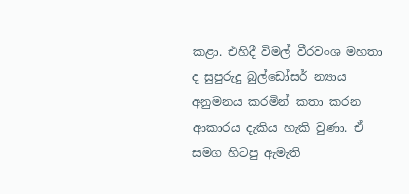කළා. එහිදී විමල් වීරවංශ මහතා ද සුපුරුදු බුල්ඩෝසර් න්‍යාය අනුමනය කරමින් කතා කරන ආකාරය දැකිය හැකි වුණා. ඒ සමග හිටපු ඇමැති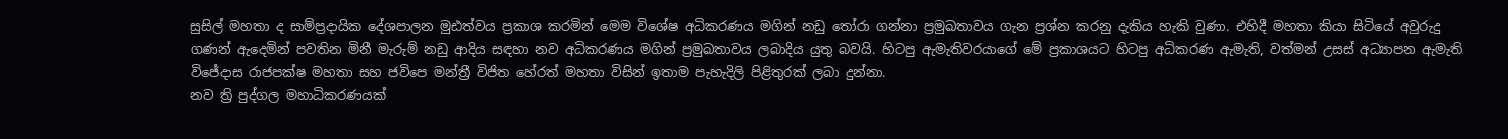සුසිල් මහතා ද සාම්ප්‍රදායික දේශපාලන මුඪත්වය ප්‍රකාශ කරමින් මෙම විශේෂ අධිකරණය මගින් නඩු තෝරා ගන්නා ප්‍රමුඛතාවය ගැන ප්‍රශ්න කරනු දැකිය හැකි වුණා. එහිදී මහතා කියා සිටියේ අවුරුදු ගණන් ඇදෙමින් පවතින මිනී මැරුම් නඩු ආදිය සඳහා නව අධිකරණය මගින් ප්‍රමුඛතාවය ලබාදිය යුතු බවයි. හිටපු ඇමැතිවරයාගේ මේ ප්‍රකාශයට හිටපු අධිකරණ ඇමැති, වත්මන් උසස් අධ්‍යාපන ඇමැති විජේදාස රාජපක්ෂ මහතා සහ ජවිපෙ මන්ත්‍රී විජිත හේරත් මහතා විසින් ඉතාම පැහැදිලි පිළිතුරක් ලබා දුන්නා.
නව ත්‍රි පුද්ගල මහාධිකරණයක්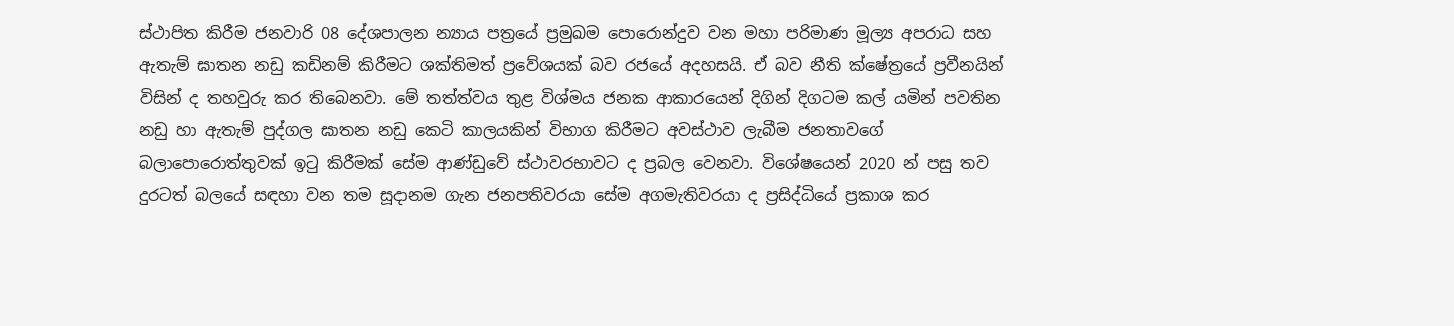ස්ථාපිත කිරීම ජනවාරි 08 දේශපාලන න්‍යාය පත්‍රයේ ප්‍රමුඛම පොරොන්දුව වන මහා පරිමාණ මූල්‍ය අපරාධ සහ ඇතැම් ඝාතන නඩු කඩිනම් කිරීමට ශක්තිමත් ප්‍රවේශයක් බව රජයේ අදහසයි. ඒ බව නීති ක්ෂේත්‍රයේ ප්‍රවීනයින් විසින් ද තහවුරු කර තිබෙනවා. මේ තත්ත්වය තුළ විශ්මය ජනක ආකාරයෙන් දිගින් දිගටම කල් යමින් පවතින නඩු හා ඇතැම් පුද්ගල ඝාතන නඩු කෙටි කාලයකින් විභාග කිරීමට අවස්ථාව ලැබීම ජනතාවගේ බලාපොරොත්තුවක් ඉටු කිරීමක් සේම ආණ්ඩුවේ ස්ථාවරභාවට ද ප්‍රබල වෙනවා. විශේෂයෙන් 2020 න් පසු තව දුරටත් බලයේ සඳහා වන තම සූදානම ගැන ජනපතිවරයා සේම අගමැතිවරයා ද ප්‍රසිද්ධියේ ප්‍රකාශ කර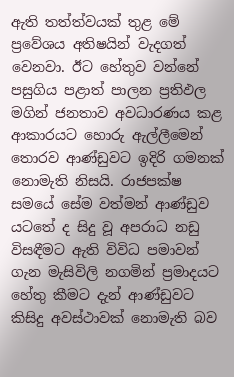ඇති තත්ත්වයක් තුළ මේ ප්‍රවේශය අතිෂයින් වැදගත් වෙනවා. ඊට හේතුව වන්නේ පසුගිය පළාත් පාලන ප්‍රතිඵල මගින් ජනතාව අවධාරණය කළ ආකාරයට හොරු ඇල්ලීමෙන් තොරව ආණ්ඩුවට ඉදිරි ගමනක් නොමැති නිසයි. රාජපක්ෂ සමයේ සේම වත්මන් ආණ්ඩුව යටතේ ද සිදු වූ අපරාධ නඩු විසඳීමට ඇති විවිධ පමාවන් ගැන මැසිවිලි නගමින් ප්‍රමාදයට හේතු කීමට දැන් ආණ්ඩුවට කිසිදු අවස්ථාවක් නොමැති බව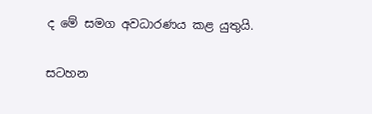ද මේ සමග අවධාරණය කළ යුතුයි.

සටහන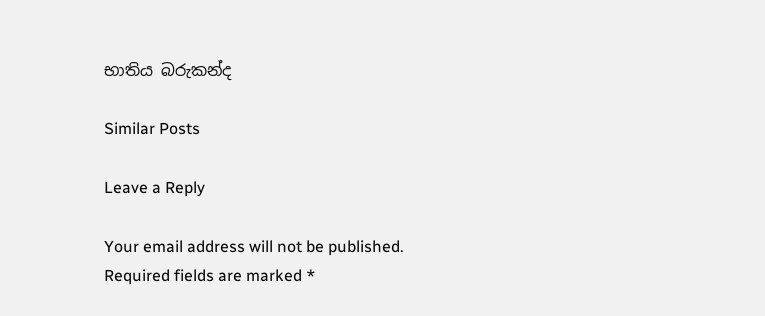භාතිය බරුකන්ද

Similar Posts

Leave a Reply

Your email address will not be published. Required fields are marked *